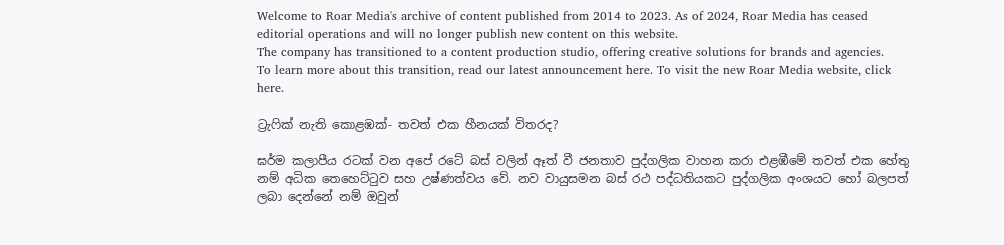Welcome to Roar Media's archive of content published from 2014 to 2023. As of 2024, Roar Media has ceased editorial operations and will no longer publish new content on this website.
The company has transitioned to a content production studio, offering creative solutions for brands and agencies.
To learn more about this transition, read our latest announcement here. To visit the new Roar Media website, click here.

ට්‍රැෆික් නැති කොළඹක්- තවත් එක හීනයක් විතරද?

ඝර්ම කලාපීය රටක් වන අපේ රටේ බස් වලින් ඈත් වී ජනතාව පුද්ගලික වාහන කරා එළඹීමේ තවත් එක හේතු නම් අධික තෙහෙට්ටුව සහ උෂ්ණත්වය වේ. නව වායුසමන බස් රථ පද්ධතියකට පුද්ගලික අංශයට හෝ බලපත් ලබා දෙන්නේ නම් ඔවුන්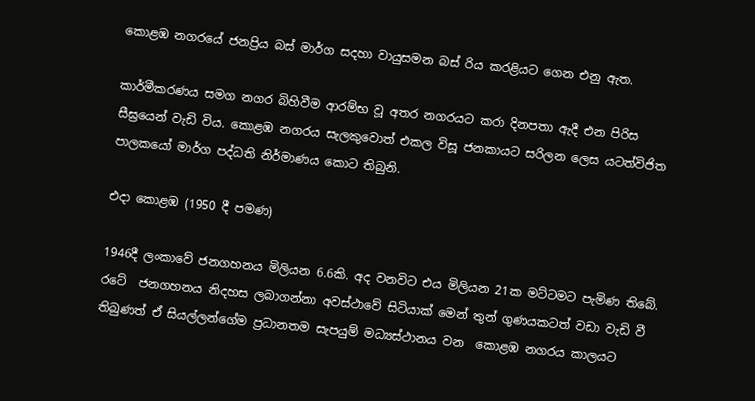කොළඹ නගරයේ ජනප්‍රිය බස් මාර්ග සදහා වායුසමන බස් රිය කරළියට ගෙන එනු ඇත.

කාර්මීකරණය සමග නගර බිහිවීම ආරම්භ වූ අතර නගරයට කරා දිනපතා ඇදී එන පිරිස සීඝ්‍රයෙන් වැඩි විය. කොළඹ නගරය සැලකුවොත් එකල විසූ ජනකායට සරිලන ලෙස යටත්විජිත පාලකයෝ මාර්ග පද්ධති නිර්මාණය කොට තිබුනි.

එදා කොළඹ (1950 දී පමණ)

1946දී ලංකාවේ ජනගහනය මිලියන 6.6කි. අද වනවිට එය මිලියන 21ක මට්ටමට පැමිණ තිබේ. රටේ  ජනගහනය නිදහස ලබාගන්නා අවස්ථාවේ සිටියාක් මෙන් තුන් ගුණයකටත් වඩා වැඩි වී තිබුණත් ඒ සියල්ලන්ගේම ප්‍රධානතම සැපයුම් මධ්‍යස්ථානය වන  කොළඹ නගරය කාලයට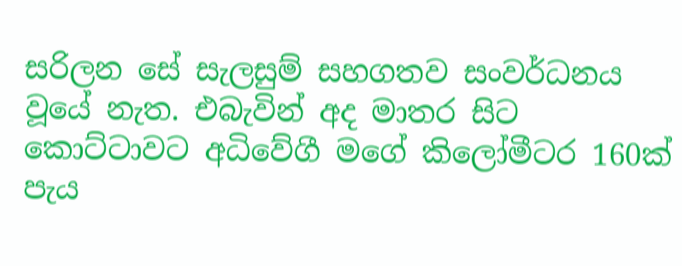සරිලන සේ සැලසුම් සහගතව සංවර්ධනය වූ‍යේ නැත. එබැවින් අද මාතර සිට කොට්ටාවට අධිවේගී මගේ කිලෝමීටර 160ක් පැය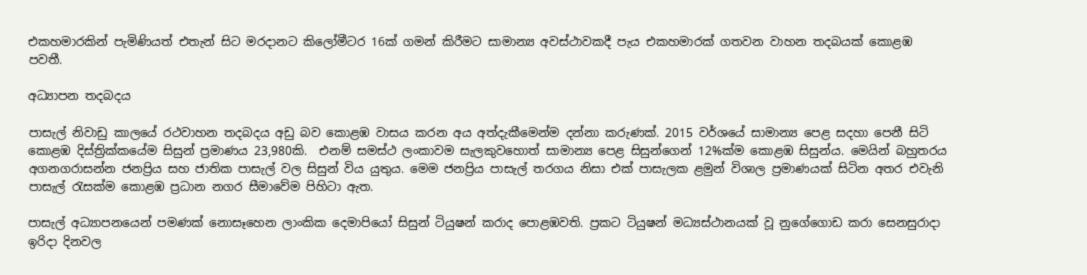එකහමාරකින් පැමිණියත් එතැන් සිට මරදානට කිලෝමීටර 16ක් ගමන් කිරීමට සාමාන්‍ය අවස්ථාවකදී පැය එකහමාරක් ගතවන වාහන තදබයක් කොළඹ පවතී.

අධ්‍යාපන තදබදය

පාසැල් නිවාඩු කාලයේ රථවාහන තදබදය අඩු බව කොළඹ වාසය කරන අය අත්දැකීමෙන්ම දන්නා කරුණක්. 2015 වර්ශයේ සාමාන්‍ය පෙළ සදහා පෙනී සිටි කොළඹ දිස්ත්‍රික්කයේම සිසුන් ප්‍රමාණය 23,980කි.  එනම් සමස්ථ ලංකාවම සැලකුවහොත් සාමාන්‍ය පෙළ සිසුන්ගෙන් 12%ක්ම කොළඹ සිසුන්ය. මෙයින් බහුතරය අගනගරාසන්න ජනප්‍රිය සහ ජාතික පාසැල් වල සිසුන් විය යුතුය. මෙම ජනප්‍රිය පාසැල් තරගය නිසා එක් පාසැලක ළමුන් විශාල ප්‍රමාණයක් සිටින අතර එවැනි පාසැල් රැසක්ම කොළඹ ප්‍රධාන නගර සීමාවේම පිහිටා ඇත.

පාසැල් අධ්‍යාපනයෙන් පමණක් නොසෑහෙන ලාංකික දෙමාපියෝ සිසුන් ටියුෂන් කරාද පොළඹවති. ප්‍රකට ටියුෂන් මධ්‍යස්ථානයක් වූ නුගේගොඩ කරා සෙනසුරාදා ඉරිදා දිනවල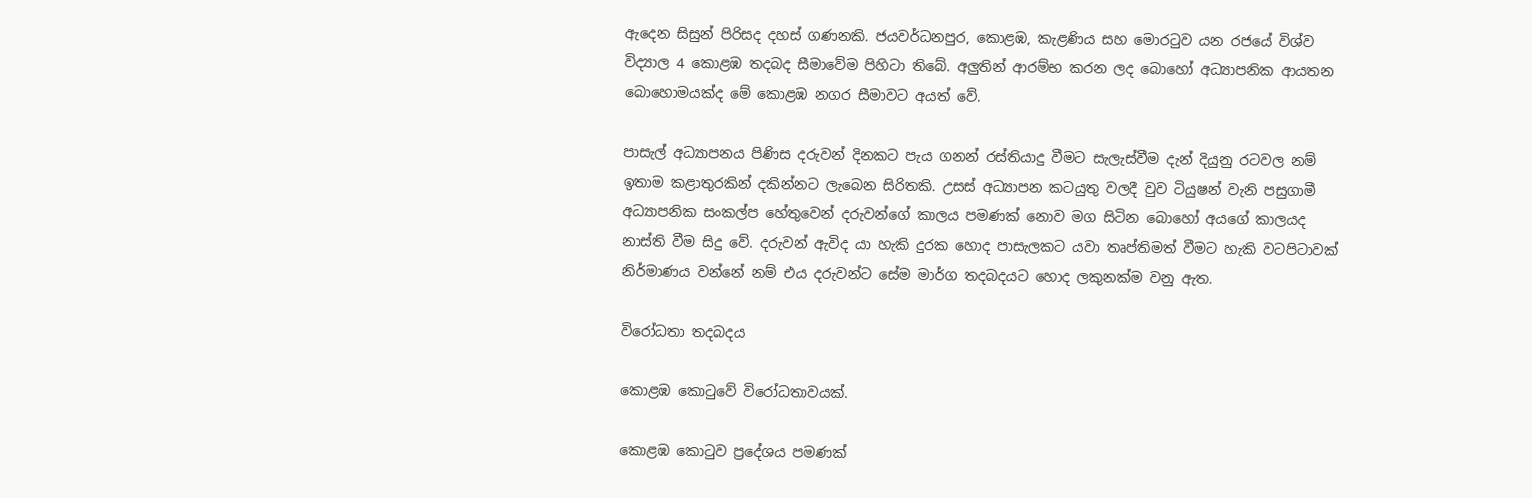ඇදෙන සිසුන් පිරිසද දහස් ගණනකි. ජයවර්ධනපුර, කොළඹ, කැළණිය සහ මොරටුව යන රජයේ විශ්ව විද්‍යාල 4 කොළඹ තදබද සීමාවේම පිහිටා තිබේ. අලුතින් ආරම්භ කරන ලද බොහෝ අධ්‍යාපනික ආයතන බොහොමයක්ද මේ කොළඹ නගර සීමාවට අයත් වේ.

පාසැල් අධ්‍යාපනය පිණිස දරුවන් දිනකට පැය ගනන් රස්තියාදු වීමට සැලැස්වීම දැන් දියුනු රටවල නම් ඉතාම කළාතුරකින් දකින්නට ලැබෙන සිරිතකි. උසස් අධ්‍යාපන කටයුතු වලදී වුව ටියුෂන් වැනි පසුගාමී අධ්‍යාපනික සංකල්ප හේතුවෙන් දරුවන්ගේ කාලය පමණක් නොව මග සිටින බොහෝ අයගේ කාලයද නාස්ති වීම සිදු වේ. දරුවන් ඇවිද යා හැකි දුරක ‍හොද පාසැලකට යවා තෘප්තිමත් වීමට හැකි වටපිටාවක් නිර්මාණය වන්නේ නම් එය දරුවන්ට සේම මාර්ග තදබදයට හොද ලකුනක්ම වනු ඇත.

විරෝධතා තදබදය

කොළඹ කොටුවේ විරෝධතාවයක්.

කොළඹ කොටුව ප්‍රදේශය පමණක්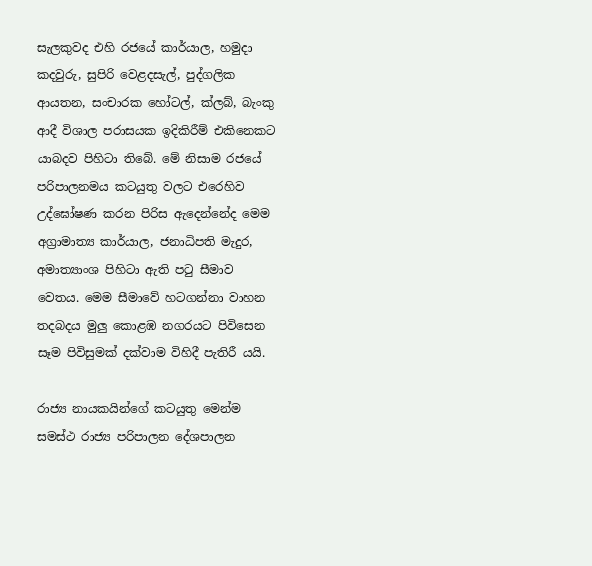සැලකුවද එහි රජයේ කාර්යාල, හමුදා කදවුරු, සුපිරි වෙළදසැල්, පුද්ගලික ආයතන, සංචාරක හෝටල්, ක්ලබ්, බැංකු ආදී විශාල පරාසයක ඉදිකිරීම් එකිනෙකට යාබදව පිහිටා තිබේ. මේ නිසාම රජයේ පරිපාලනමය කටයුතු වලට එරෙහිව උද්ඝෝෂණ කරන පිරිස ඇදෙන්නේද මෙම අග්‍රාමාත්‍ය කාර්යාල, ජනාධිපති මැදුර, අමාත්‍යාංශ පිහිටා ඇති පටු සීමාව වෙතය. මෙම සීමාවේ හටගන්නා වාහන තදබදය මුලු කොළඹ නගරයට පිවිසෙන සෑම පිවිසුමක් දක්වාම විහිදී පැතිරී යයි.

රාජ්‍ය නායකයින්ගේ කටයුතු මෙන්ම සමස්ථ රාජ්‍ය පරිපාලන දේශපාලන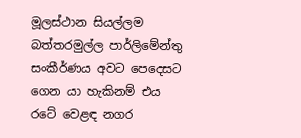මූලස්ථාන සියල්ලම බත්තරමුල්ල ‍පාර්ලිමේන්තු සංකීර්ණය අවට පෙදෙසට ගෙන යා හැකිනම් එය රටේ වෙළඳ නගර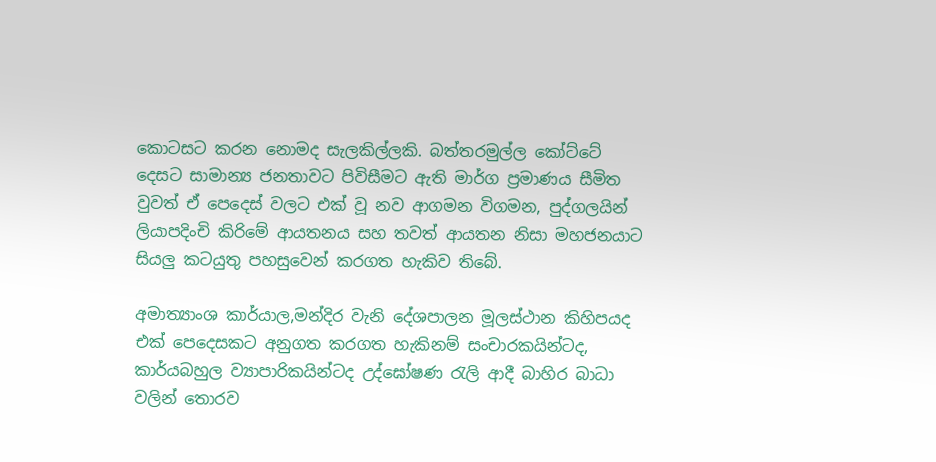කොටසට කරන නොමද සැලකිල්ලකි. බත්තරමුල්ල කෝට්ටේ දෙසට සාමාන්‍ය ජනතාවට පිවිසීමට ඇති මාර්ග ප්‍රමාණය සීමිත වුවත් ඒ පෙදෙස් වලට එක් වූ නව ආගමන විගමන, පුද්ගලයින් ලියාපදිංචි කිරිමේ ආයතනය සහ තවත් ආයතන නිසා මහජනයාට සියලු කටයුතු පහසුවෙන් කරගත හැකිව තිබේ.

අමාත්‍යාංශ කාර්යාල,මන්දිර වැනි දේශපාලන මූලස්ථාන කිහිපයද එක් පෙදෙසකට අනුගත කරගත හැකිනම් සංචාරකයින්ටද, කාර්යබහුල ව්‍යාපාරිකයින්ටද උද්ඝෝෂණ රැලි ආදී බාහිර බාධා වලින් තොරව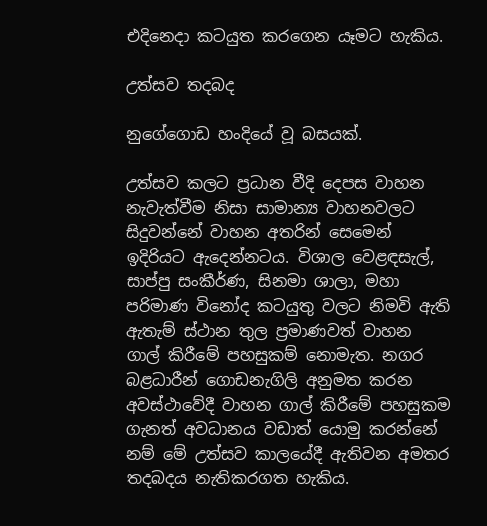එදිනෙදා කටයුත කරගෙන යෑමට හැකිය.

උත්සව තදබද

නුගේගොඩ හංදියේ වූ බසයක්.

උත්සව කලට ප්‍රධාන වීදි දෙපස වාහන නැවැත්වීම නිසා සාමාන්‍ය වාහනවලට සිදුවන්නේ ‍වාහන අතරින් සෙමෙන් ඉදිරියට ඇදෙන්නටය. විශාල වෙළඳසැල්, සාප්පු සංකීර්ණ, සිනමා ශාලා, මහා පරිමාණ විනෝද කටයුතු වලට නිමවි ඇති ඇතැම් ‍ස්ථාන තුල ප්‍රමාණවත් වාහන ගාල් කිරීමේ පහසුකම් නොමැත. නගර බළධාරීන් ගොඩනැගිලි අනුමත කරන අවස්ථාවේදී වාහන ගාල් කිරීමේ පහසුකම ගැනත් අවධානය වඩාත් යොමු කරන්නේ නම් මේ උත්සව කාලයේදී ඇතිවන අමතර තදබදය නැතිකරගත හැකිය.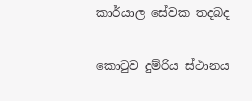කාර්යාල සේවක තදබද

කොටුව දුම්රිය ස්ථානය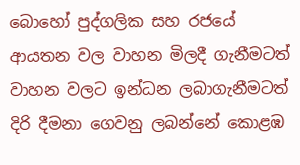බොහෝ පුද්ගලික සහ රජයේ ආයතන වල වාහන මිලදී ගැනීමටත් වාහන වලට ඉන්ධන ලබාගැනීමටත් දිරි දීමනා ගෙවනු ලබන්නේ කොළඹ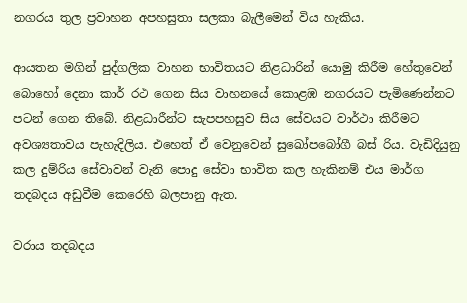නගරය තුල ප්‍රවාහන අපහසුතා සලකා බැලීමෙන් විය හැකිය.

ආයතන මගින් පුද්ගලික වාහන භාවිතයට නිළධාරින් යොමු කිරීම හේතුවෙන් බොහෝ දෙනා කාර් රථ ගෙන සිය වාහනයේ කොළඹ නගරයට පැමිණෙන්නට පටන් ගෙන තිබේ. නිළධාරීන්ට සැපපහසුව සිය සේවයට වාර්ථා කිරීමට අවශ්‍යතාවය පැහැදිලිය. එහෙත් ඒ වෙනුවෙන් සුඛෝපබෝගී බස් රිය. වැඩිදියුනු කල දුම්රිය සේවාවන් වැනි පොදු සේවා භාවිත කල හැකිනම් එය මාර්ග තදබදය අඩුවීම කෙරෙහි බලපානු ඇත.

වරාය තදබදය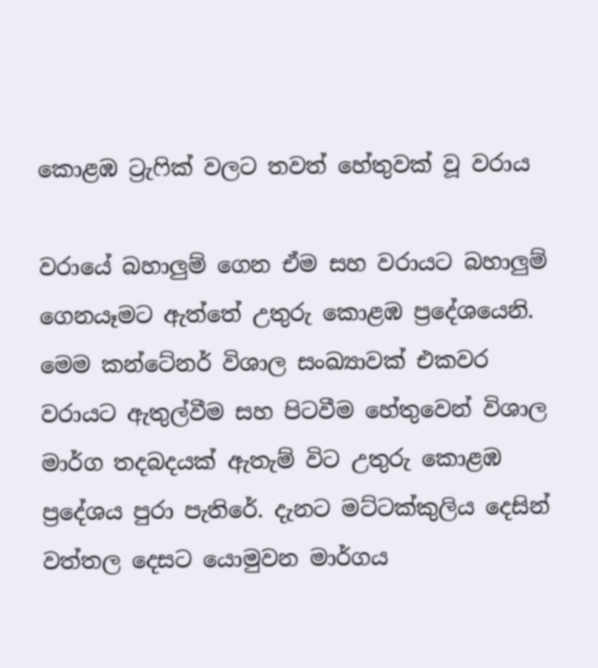කොළඹ ට්‍රැෆික් වලට තවත් හේතුවක් වූ වරාය

වරායේ බහාලුම් ගෙන ඒම සහ වරායට බහාලුම් ගෙනයෑමට ඇත්තේ උතුරු කොළඹ ප්‍රදේශයෙනි. මෙම කන්ටේනර් විශාල සංඛ්‍යාවක් එකවර වරායට ඇතුල්වීම සහ පිටවීම හේතුවෙන් විශාල මාර්ග තදබදයක් ඇතැම් විට උතුරු කොළඹ ප්‍රදේශය පුරා පැතිරේ. දැනට මට්ටක්කුලිය දෙසින් වත්තල දෙසට යොමුවන මාර්ගය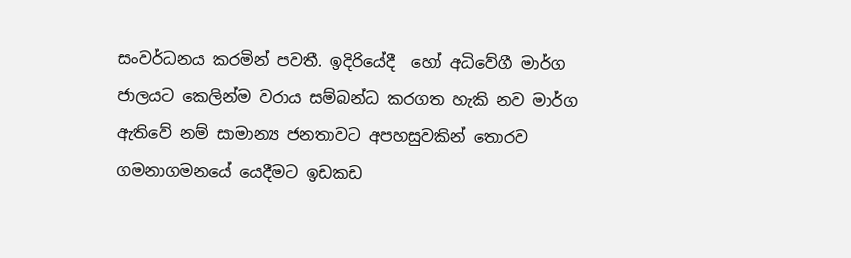සංවර්ධනය කරමින් පවතී. ඉදිරියේදී  හෝ අධිවේගී මාර්ග ජාලයට කෙලින්ම වරාය සම්බන්ධ කරගත හැකි නව මාර්ග ඇතිවේ නම් සාමාන්‍ය ජනතාවට අපහසුවකින් තොරව ගමනාගමනයේ යෙදීමට ඉඩකඩ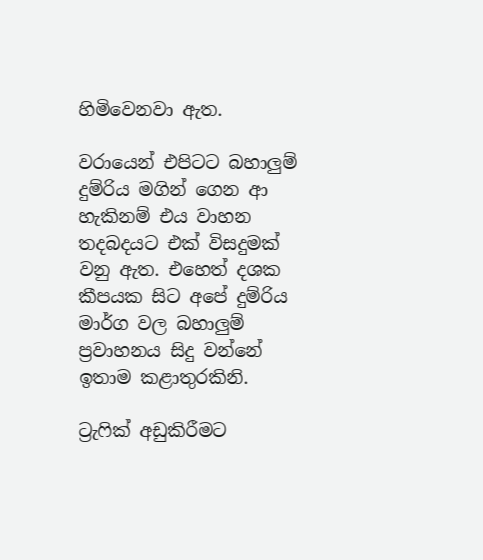හිමිවෙනවා ඇත.

වරායෙන් එපිටට බහාලුම් දුම්රිය මගින් ගෙන ආ හැකිනම් එය වාහන තදබදයට එක් විසදුමක් වනු ඇත. එහෙත් දශක කීපයක සිට අපේ දුම්රිය මාර්ග වල බහාලුම් ප්‍රවාහනය සිදු වන්නේ ඉතාම කළාතුරකිනි.

ට්‍රැෆික් අඩුකිරීමට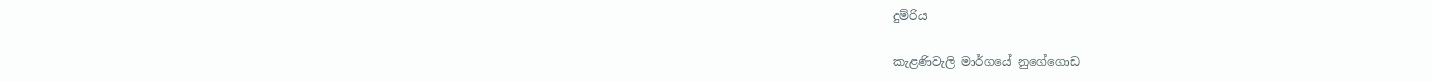දුම්රිය

කැළණිවැලි මාර්ගයේ නුගේගොඩ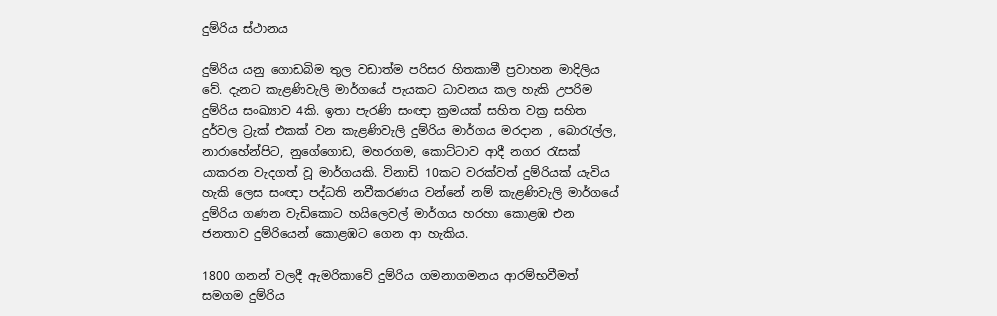දුම්රිය ස්ථානය

දුම්රිය යනු ගොඩබිම තුල වඩාත්ම පරිසර හිතකාමී ප්‍රවාහන මාදිලිය වේ. දැනට කැළණිවැලි මාර්ගයේ පැයකට ධාවනය කල හැකි උපරිම දුම්රිය සංඛ්‍යාව 4කි. ඉතා පැරණි සංඥා ක්‍රමයක් සහිත වක්‍ර සහිත දුර්වල ට්‍රැක් එකක් වන කැළණිවැලි දුම්රිය මාර්ගය මරදාන , බොරැල්ල, නාරාහේන්පිට, නුගේගොඩ, මහරගම, කොට්ටාව ආදී නගර රැසක් යාකරන වැදගත් වූ මාර්ගයකි. විනාඩි 10කට වරක්වත් දුම්රියක් යැවිය හැකි ලෙස සංඥා පද්ධති නවීකරණය වන්නේ නම් කැළණිවැලි මාර්ගයේ දුම්රිය ගණන වැඩිකොට හයිලෙවල් මාර්ගය හරහා කොළඹ එන ජනතාව දුම්රියෙන් කොළඹට ගෙන ආ හැකිය.

1800 ගනන් වලදී ඇමරිකාවේ දුම්රිය ගමනාගමනය ආරම්භවීමත් සමගම දුම්රිය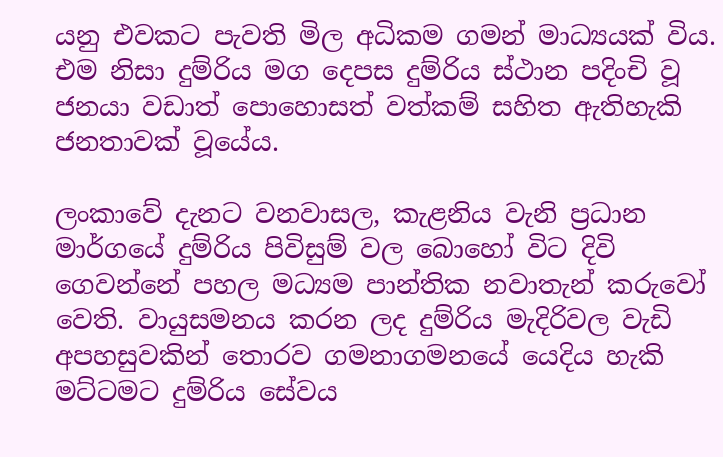යනු එවකට පැවති මිල අධිකම ගමන් මාධ්‍යයක් විය. එම නිසා දුම්රිය මග දෙපස දුම්රිය ස්ථාන පදිංචි වූ ජනයා වඩාත් පොහොසත් වත්කම් සහිත ඇතිහැකි ජනතාවක් වූයේය.

ලංකාවේ දැනට වනවාසල, කැළනිය වැනි ප්‍රධාන මාර්ගයේ දුම්රිය පිවිසුම් වල බොහෝ විට දිවි ගෙවන්නේ පහල මධ්‍යම පාන්තික නවාතැන් කරුවෝ වෙති. වායුසමනය කරන ලද දුම්රිය මැදිරිවල වැඩි අපහසුවකින් තොරව ගමනාගමනයේ යෙදිය හැකි මට්ටමට දුම්රිය සේවය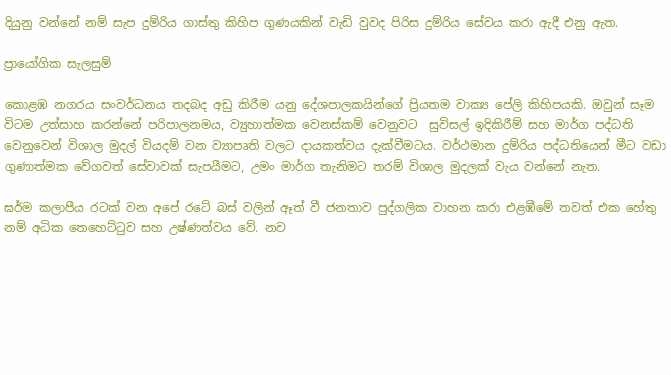දියුනු වන්නේ නම් සැප දුම්රිය ගාස්තු කිහිප ගුණයකින් වැඩි වුවද පිරිස දුම්රිය සේවය කරා ඇදී එනු ඇත.

ප්‍රායෝගික සැලසුම්

කොළඹ නගරය සංවර්ධනය තදබද අඩු කිරීම යනු දේශපාලකයින්ගේ ප්‍රියතම වාක්‍ය පේලි කිහිපයකි. ඔවුන් සෑම විටම උත්සාහ කරන්නේ පරිපාලනමය, ව්‍යුහාත්මක වෙනස්කම් වෙනුවට  සුවිසල් ඉදිකිරීම් සහ මාර්ග පද්ධති වෙනුවෙන් විශාල මුදල් වියදම් වන ව්‍යාපෘති වලට දායකත්වය දැක්වීමටය. වර්ථමාන දුම්රිය පද්ධතියෙන් මීට වඩා ගුණාත්මක වේගවත් සේවාවක් සැපයීමට, උමං මාර්ග තැනිමට තරම් විශාල මුදලක් වැය වන්නේ නැත.

ඝර්ම කලාපීය රටක් වන අපේ රටේ බස් වලින් ඈත් වී ජනතාව පුද්ගලික වාහන කරා එළඹීමේ තවත් එක හේතු නම් අධික තෙහෙට්ටුව සහ උෂ්ණත්වය වේ. නව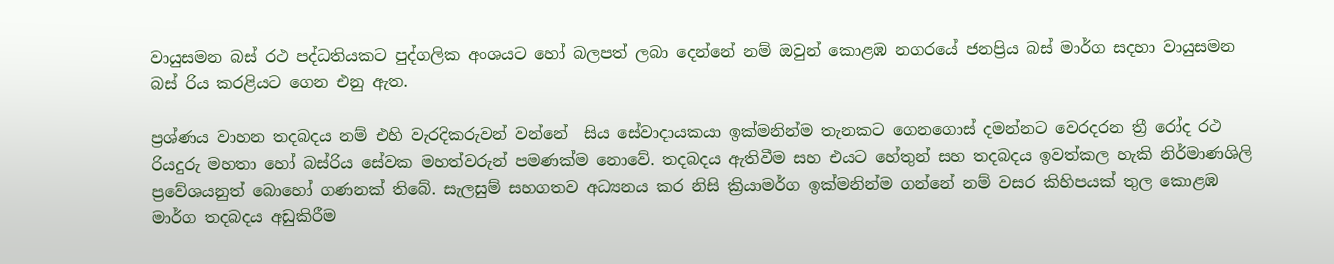වායුසමන බස් රථ පද්ධතියකට පුද්ගලික අංශයට හෝ බලපත් ලබා දෙන්නේ නම් ඔවුන් කොළඹ නගරයේ ජනප්‍රිය බස් මාර්ග සදහා වායුසමන බස් රිය කරළියට ගෙන එනු ඇත.

ප්‍රශ්ණය වාහන තදබදය නම් එහි වැරදිකරුවන් වන්නේ  සිය සේවාදායකයා ඉක්මනින්ම තැනකට ගෙනගොස් දමන්නට වෙරදරන ත්‍රී රෝද රථ රියදුරු මහතා හෝ බස්රිය සේවක මහත්වරුන් පමණක්ම නොවේ. තදබදය ඇතිවීම සහ එයට හේතුන් සහ තදබදය ඉවත්කල හැකි නිර්මාණශිලි ප්‍රවේශයනුත් බොහෝ ගණනක් තිබේ. සැලසුම් සහගතව අධ්‍යනය කර නිසි ක්‍රියාමර්ග ඉක්මනින්ම ගන්නේ නම් වසර කිහිපයක් තුල කොළඹ මාර්ග තදබදය අඩුකිරීම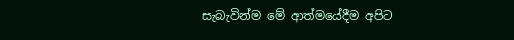සැබැවින්ම මේ ආත්මයේදීම අපිට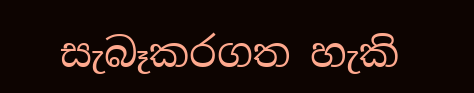සැබෑකරගත හැකි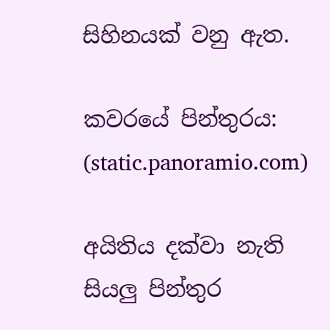සිහිනයක් වනු ඇත.

කවරයේ පින්තුරය: (static.panoramio.com)

අයිතිය දක්වා නැති සියලු පින්තුර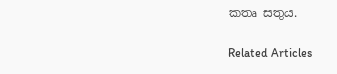කතෘ සතුය.

Related Articles